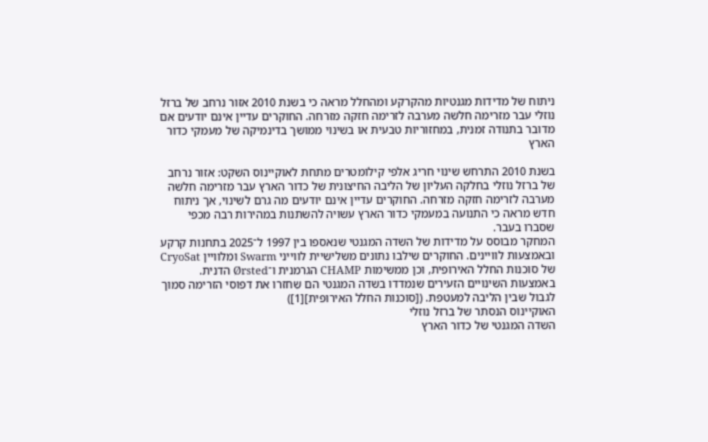ניתוח של מדידות מגנטיות מהקרקע ומהחלל מראה כי בשנת 2010 אזור נרחב של ברזל נוזלי עבר מזרימה חלשה מערבה לזרימה חזקה מזרחה. החוקרים עדיין אינם יודעים אם מדובר בתנודה זמנית, במחזוריות טבעית או בשינוי ממושך בדינמיקה של מעמקי כדור הארץ

בשנת 2010 התרחש שינוי חריג אלפי קילומטרים מתחת לאוקיינוס השקט: אזור נרחב של ברזל נוזלי בחלקה העליון של הליבה החיצונית של כדור הארץ עבר מזרימה חלשה מערבה לזרימה חזקה מזרחה. החוקרים עדיין אינם יודעים מה גרם לשינוי, אך ניתוח חדש מראה כי התנועה במעמקי כדור הארץ עשויה להשתנות במהירות רבה מכפי שסברו בעבר.
המחקר מבוסס על מדידות של השדה המגנטי שנאספו בין 1997 ל־2025 בתחנות קרקע ובאמצעות לוויינים. החוקרים שילבו נתונים משלישיית לווייני Swarm ומלוויין CryoSat של סוכנות החלל האירופית, וכן ממשימות CHAMP הגרמנית ו־Ørsted הדנית. באמצעות השינויים הזעירים שנמדדו בשדה המגנטי הם שִחזרו את דפוסי הזרימה סמוך לגבול שבין הליבה למעטפת. ([סוכנות החלל האירופית][1])
האוקיינוס הנסתר של ברזל נוזלי
השדה המגנטי של כדור הארץ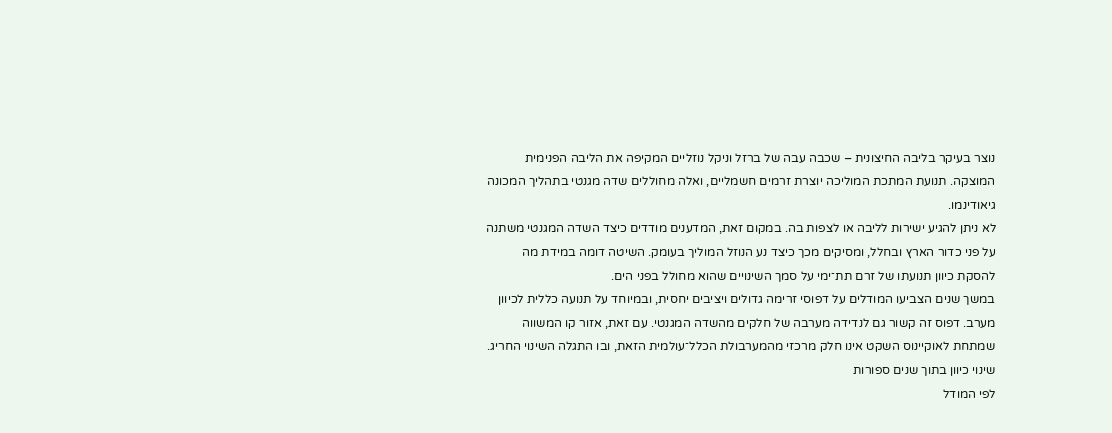נוצר בעיקר בליבה החיצונית – שכבה עבה של ברזל וניקל נוזליים המקיפה את הליבה הפנימית המוצקה. תנועת המתכת המוליכה יוצרת זרמים חשמליים, ואלה מחוללים שדה מגנטי בתהליך המכונה גיאודינמו.
לא ניתן להגיע ישירות לליבה או לצפות בה. במקום זאת, המדענים מודדים כיצד השדה המגנטי משתנה על פני כדור הארץ ובחלל, ומסיקים מכך כיצד נע הנוזל המוליך בעומק. השיטה דומה במידת מה להסקת כיוון תנועתו של זרם תת־ימי על סמך השינויים שהוא מחולל בפני הים.
במשך שנים הצביעו המודלים על דפוסי זרימה גדולים ויציבים יחסית, ובמיוחד על תנועה כללית לכיוון מערב. דפוס זה קשור גם לנדידה מערבה של חלקים מהשדה המגנטי. עם זאת, אזור קו המשווה שמתחת לאוקיינוס השקט אינו חלק מרכזי מהמערבולת הכלל־עולמית הזאת, ובו התגלה השינוי החריג.
שינוי כיוון בתוך שנים ספורות
לפי המודל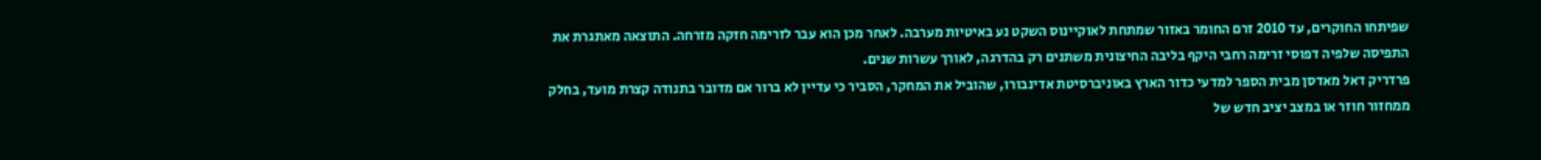שפיתחו החוקרים, עד 2010 זרם החומר באזור שמתחת לאוקיינוס השקט נע באיטיות מערבה. לאחר מכן הוא עבר לזרימה חזקה מזרחה. התוצאה מאתגרת את התפיסה שלפיה דפוסי זרימה רחבי היקף בליבה החיצונית משתנים רק בהדרגה, לאורך עשרות שנים.
פרדריק דאל מאדסן מבית הספר למדעי כדור הארץ באוניברסיטת אדינבורו, שהוביל את המחקר, הסביר כי עדיין לא ברור אם מדובר בתנודה קצרת מועד, בחלק ממחזור חוזר או במצב יציב חדש של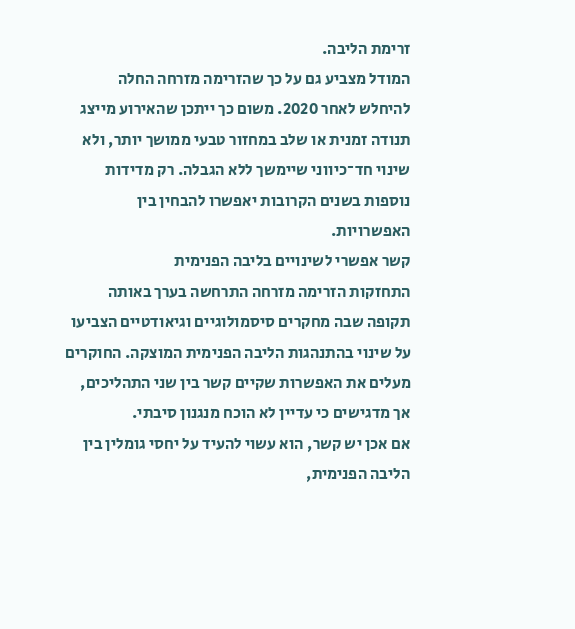זרימת הליבה.
המודל מצביע גם על כך שהזרימה מזרחה החלה להיחלש לאחר 2020. משום כך ייתכן שהאירוע מייצג תנודה זמנית או שלב במחזור טבעי ממושך יותר, ולא שינוי חד־כיווני שיימשך ללא הגבלה. רק מדידות נוספות בשנים הקרובות יאפשרו להבחין בין האפשרויות.
קשר אפשרי לשינויים בליבה הפנימית
התחזקות הזרימה מזרחה התרחשה בערך באותה תקופה שבה מחקרים סיסמולוגיים וגיאודטיים הצביעו על שינוי בהתנהגות הליבה הפנימית המוצקה. החוקרים מעלים את האפשרות שקיים קשר בין שני התהליכים, אך מדגישים כי עדיין לא הוכח מנגנון סיבתי.
אם אכן יש קשר, הוא עשוי להעיד על יחסי גומלין בין הליבה הפנימית,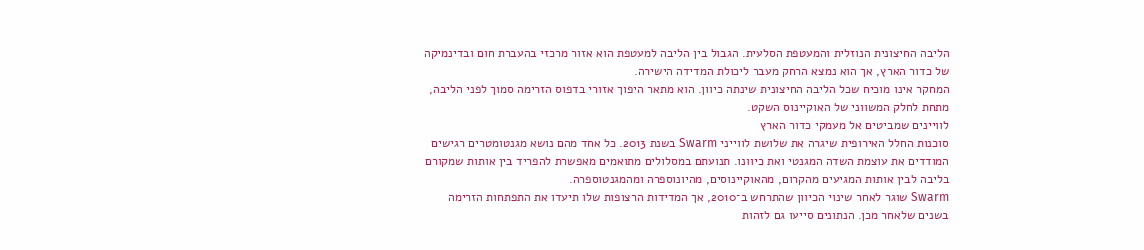הליבה החיצונית הנוזלית והמעטפת הסלעית. הגבול בין הליבה למעטפת הוא אזור מרכזי בהעברת חום ובדינמיקה של כדור הארץ, אך הוא נמצא הרחק מעבר ליכולת המדידה הישירה.
המחקר אינו מוכיח שכל הליבה החיצונית שינתה כיוון. הוא מתאר היפוך אזורי בדפוס הזרימה סמוך לפני הליבה, מתחת לחלק המשווני של האוקיינוס השקט.
לוויינים שמביטים אל מעמקי כדור הארץ
סוכנות החלל האירופית שיגרה את שלושת לווייני Swarm בשנת 2013. כל אחד מהם נושא מגנטומטרים רגישים המודדים את עוצמת השדה המגנטי ואת כיוונו. תנועתם במסלולים מתואמים מאפשרת להפריד בין אותות שמקורם בליבה לבין אותות המגיעים מהקרום, מהאוקיינוסים, מהיונוספרה ומהמגנטוספרה.
Swarm שוגר לאחר שינוי הכיוון שהתרחש ב־2010, אך המדידות הרצופות שלו תיעדו את התפתחות הזרימה בשנים שלאחר מכן. הנתונים סייעו גם לזהות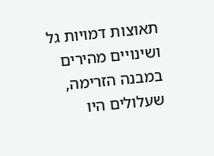תאוצות דמויות גל ושינויים מהירים במבנה הזרימה, שעלולים היו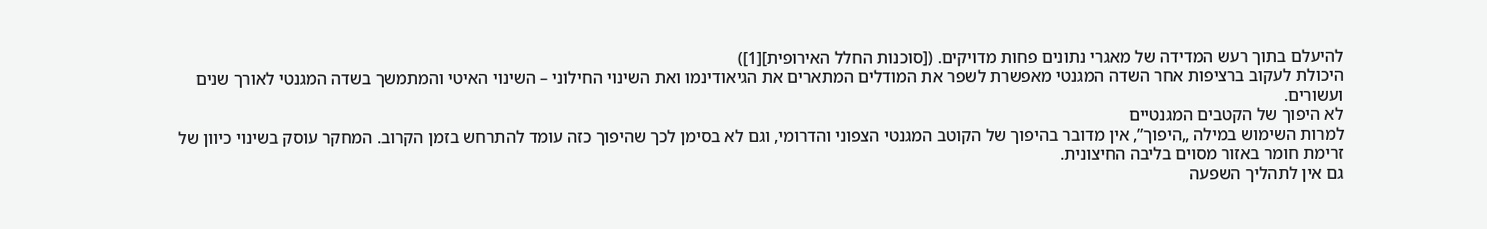להיעלם בתוך רעש המדידה של מאגרי נתונים פחות מדויקים. ([סוכנות החלל האירופית][1])
היכולת לעקוב ברציפות אחר השדה המגנטי מאפשרת לשפר את המודלים המתארים את הגיאודינמו ואת השינוי החילוני – השינוי האיטי והמתמשך בשדה המגנטי לאורך שנים ועשורים.
לא היפוך של הקטבים המגנטיים
למרות השימוש במילה „היפוך”, אין מדובר בהיפוך של הקוטב המגנטי הצפוני והדרומי, וגם לא בסימן לכך שהיפוך כזה עומד להתרחש בזמן הקרוב. המחקר עוסק בשינוי כיוון של זרימת חומר באזור מסוים בליבה החיצונית.
גם אין לתהליך השפעה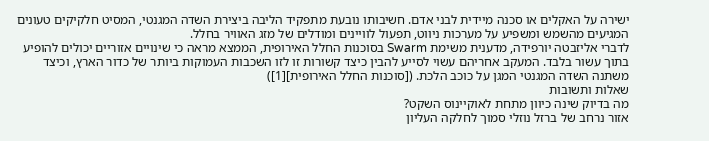ישירה על האקלים או סכנה מיידית לבני אדם. חשיבותו נובעת מתפקיד הליבה ביצירת השדה המגנטי, המסיט חלקיקים טעונים המגיעים מהשמש ומשפיע על מערכות ניווט, תפעול לוויינים ומודלים של מזג האוויר בחלל.
לדברי אליזבטה יורפידה, מדענית משימת Swarm בסוכנות החלל האירופית, הממצא מראה כי שינויים אזוריים יכולים להופיע בתוך עשור בלבד. המעקב אחריהם עשוי לסייע להבין כיצד קשורות זו לזו השכבות העמוקות ביותר של כדור הארץ, וכיצד משתנה השדה המגנטי המגן על כוכב הלכת. ([סוכנות החלל האירופית][1])
שאלות ותשובות
מה בדיוק שינה כיוון מתחת לאוקיינוס השקט?
אזור נרחב של ברזל נוזלי סמוך לחלקה העליון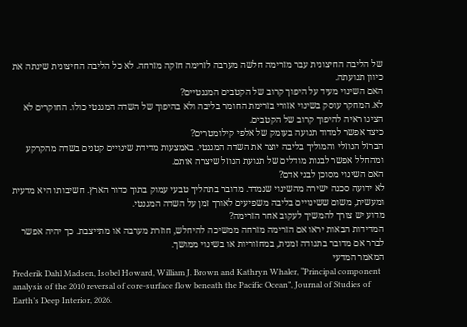של הליבה החיצונית עבר מזרימה חלשה מערבה לזרימה חזקה מזרחה. לא כל הליבה החיצונית שינתה את כיוון תנועתה.
האם השינוי מעיד על היפוך קרוב של הקטבים המגנטיים?
לא. המחקר עוסק בשינוי אזורי בזרימת החומר בליבה ולא בהיפוך של השדה המגנטי כולו. החוקרים לא הציגו ראיה להיפוך קרוב של הקטבים.
כיצד אפשר למדוד תנועה בעומק של אלפי קילומטרים?
הברזל הנוזלי והמוליך בליבה יוצר את השדה המגנטי. באמצעות מדידת שינויים קטנים בשדה מהקרקע ומהחלל אפשר לבנות מודלים של תנועת הנוזל שיצרה אותם.
האם השינוי מסוכן לבני אדם?
לא ידועה סכנה ישירה מהשינוי שנמדד. מדובר בתהליך טבעי עמוק בתוך כדור הארץ. חשיבותו היא מדעית ומעשית, משום ששינויים בליבה משפיעים לאורך זמן על השדה המגנטי.
מדוע יש צורך להמשיך לעקוב אחר הזרימה?
המדידות הבאות יראו אם הזרימה מזרחה ממשיכה להיחלש, חוזרת מערבה או מתייצבת. כך יהיה אפשר לברר אם מדובר בתנודה זמנית, במחזוריות או בשינוי ממושך.
המאמר המדעי
Frederik Dahl Madsen, Isobel Howard, William J. Brown and Kathryn Whaler, “Principal component analysis of the 2010 reversal of core-surface flow beneath the Pacific Ocean”, Journal of Studies of Earth’s Deep Interior, 2026.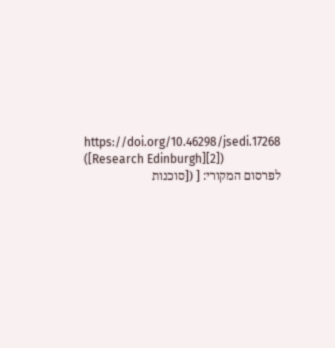https://doi.org/10.46298/jsedi.17268 ([Research Edinburgh][2])
לפרסום המקורי: [ ([סוכנות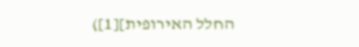החלל האירופית][1])